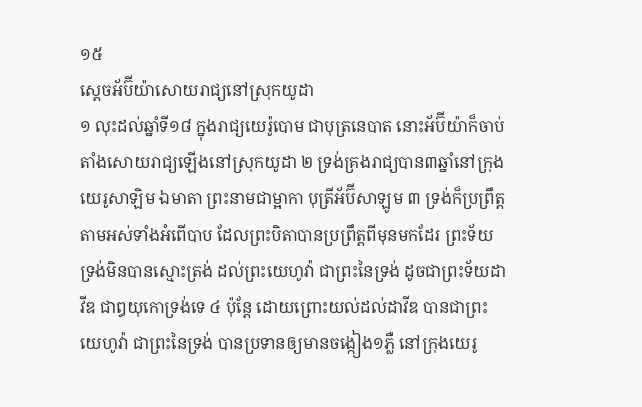១៥
ស្តេចអ័ប៊ីយ៉ាសោយរាជ្យនៅស្រុកយូដា
១ លុះដល់ឆ្នាំទី១៨ ក្នុងរាជ្យយេរ៉ូបោម ជាបុត្រនេបាត នោះអ័ប៊ីយ៉ាក៏ចាប់តាំងសោយរាជ្យឡើងនៅស្រុកយូដា ២ ទ្រង់គ្រងរាជ្យបាន៣ឆ្នាំនៅក្រុងយេរូសាឡិម ឯមាតា ព្រះនាមជាម្អាកា បុត្រីអ័ប៊ីសាឡូម ៣ ទ្រង់ក៏ប្រព្រឹត្តតាមអស់ទាំងអំពើបាប ដែលព្រះបិតាបានប្រព្រឹត្តពីមុនមកដែរ ព្រះទ័យទ្រង់មិនបានស្មោះត្រង់ ដល់ព្រះយេហូវ៉ា ជាព្រះនៃទ្រង់ ដូចជាព្រះទ័យដាវីឌ ជាឰយុកោទ្រង់ទេ ៤ ប៉ុន្តែ ដោយព្រោះយល់ដល់ដាវីឌ បានជាព្រះយេហូវ៉ា ជាព្រះនៃទ្រង់ បានប្រទានឲ្យមានចង្កៀង១ភ្លឺ នៅក្រុងយេរូ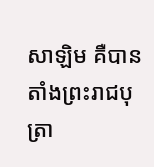សាឡិម គឺបានតាំងព្រះរាជបុត្រា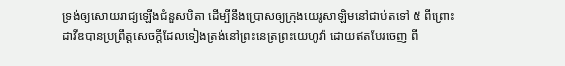ទ្រង់ឲ្យសោយរាជ្យឡើងជំនួសបិតា ដើម្បីនឹងប្រោសឲ្យក្រុងយេរូសាឡិមនៅជាប់តទៅ ៥ ពីព្រោះដាវីឌបានប្រព្រឹត្តសេចក្តីដែលទៀងត្រង់នៅព្រះនេត្រព្រះយេហូវ៉ា ដោយឥតបែរចេញ ពី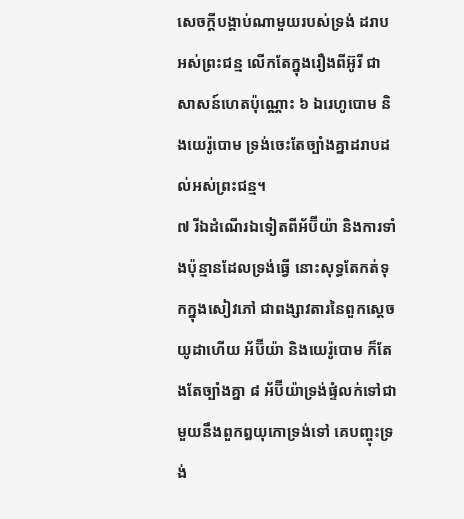សេចក្តីបង្គាប់ណាមួយរបស់ទ្រង់ ដរាបអស់ព្រះជន្ម លើកតែក្នុងរឿងពីអ៊ូរី ជាសាសន៍ហេតប៉ុណ្ណោះ ៦ ឯរេហូបោម និងយេរ៉ូបោម ទ្រង់ចេះតែច្បាំងគ្នាដរាបដល់អស់ព្រះជន្ម។
៧ រីឯដំណើរឯទៀតពីអ័ប៊ីយ៉ា និងការទាំងប៉ុន្មានដែលទ្រង់ធ្វើ នោះសុទ្ធតែកត់ទុកក្នុងសៀវភៅ ជាពង្សាវតារនៃពួកស្តេចយូដាហើយ អ័ប៊ីយ៉ា និងយេរ៉ូបោម ក៏តែងតែច្បាំងគ្នា ៨ អ័ប៊ីយ៉ាទ្រង់ផ្ទំលក់ទៅជាមួយនឹងពួកឰយុកោទ្រង់ទៅ គេបញ្ចុះទ្រង់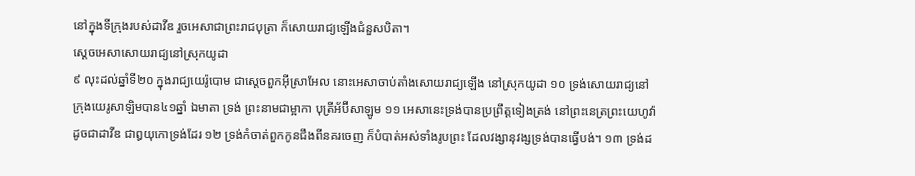នៅក្នុងទីក្រុងរបស់ដាវីឌ រួចអេសាជាព្រះរាជបុត្រា ក៏សោយរាជ្យឡើងជំនួសបិតា។
ស្តេចអេសាសោយរាជ្យនៅស្រុកយូដា
៩ លុះដល់ឆ្នាំទី២០ ក្នុងរាជ្យយេរ៉ូបោម ជាស្តេចពួកអ៊ីស្រាអែល នោះអេសាចាប់តាំងសោយរាជ្យឡើង នៅស្រុកយូដា ១០ ទ្រង់សោយរាជ្យនៅក្រុងយេរូសាឡិមបាន៤១ឆ្នាំ ឯមាតា ទ្រង់ ព្រះនាមជាម្អាកា បុត្រីអ័ប៊ីសាឡូម ១១ អេសានេះទ្រង់បានប្រព្រឹត្តទៀងត្រង់ នៅព្រះនេត្រព្រះយេហូវ៉ា ដូចជាដាវីឌ ជាឰយុកោទ្រង់ដែរ ១២ ទ្រង់កំចាត់ពួកកូនជឹងពីនគរចេញ ក៏បំបាត់អស់ទាំងរូបព្រះ ដែលវង្សានុវង្សទ្រង់បានធ្វើបង់។ ១៣ ទ្រង់ដ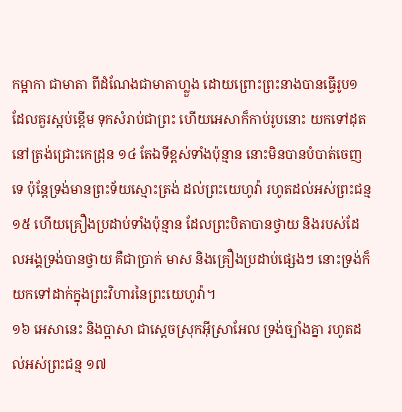កម្អាកា ជាមាតា ពីដំណែងជាមាតាហ្លួង ដោយព្រោះព្រះនាងបានធ្វើរូប១ ដែលគួរស្អប់ខ្ពើម ទុកសំរាប់ជាព្រះ ហើយអេសាក៏កាប់រូបនោះ យកទៅដុតនៅត្រង់ជ្រោះកេដ្រុន ១៤ តែឯទីខ្ពស់ទាំងប៉ុន្មាន នោះមិនបានបំបាត់ចេញទេ ប៉ុន្តែទ្រង់មានព្រះទ័យស្មោះត្រង់ ដល់ព្រះយេហូវ៉ា រហូតដល់អស់ព្រះជន្ម ១៥ ហើយគ្រឿងប្រដាប់ទាំងប៉ុន្មាន ដែលព្រះបិតាបានថ្វាយ និងរបស់ដែលអង្គទ្រង់បានថ្វាយ គឺជាប្រាក់ មាស និងគ្រឿងប្រដាប់ផ្សេងៗ នោះទ្រង់ក៏យកទៅដាក់ក្នុងព្រះវិហារនៃព្រះយេហូវ៉ា។
១៦ អេសានេះ និងប្អាសា ជាស្តេចស្រុកអ៊ីស្រាអែល ទ្រង់ច្បាំងគ្នា រហូតដល់អស់ព្រះជន្ម ១៧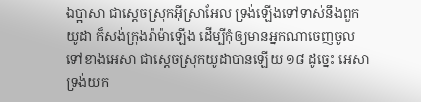ឯប្អាសា ជាស្តេចស្រុកអ៊ីស្រាអែល ទ្រង់ឡើងទៅទាស់នឹងពួកយូដា ក៏សង់ក្រុងរ៉ាម៉ាឡើង ដើម្បីកុំឲ្យមានអ្នកណាចេញចូលទៅខាងអេសា ជាស្តេចស្រុកយូដាបានឡើយ ១៨ ដូច្នេះ អេសាទ្រង់យក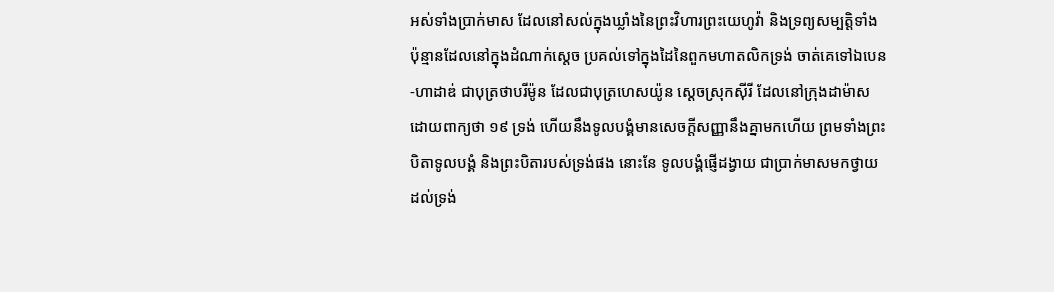អស់ទាំងប្រាក់មាស ដែលនៅសល់ក្នុងឃ្លាំងនៃព្រះវិហារព្រះយេហូវ៉ា និងទ្រព្យសម្បត្តិទាំងប៉ុន្មានដែលនៅក្នុងដំណាក់ស្តេច ប្រគល់ទៅក្នុងដៃនៃពួកមហាតលិកទ្រង់ ចាត់គេទៅឯបេន-ហាដាឌ់ ជាបុត្រថាបរីម៉ូន ដែលជាបុត្រហេសយ៉ូន ស្តេចស្រុកស៊ីរី ដែលនៅក្រុងដាម៉ាស ដោយពាក្យថា ១៩ ទ្រង់ ហើយនឹងទូលបង្គំមានសេចក្តីសញ្ញានឹងគ្នាមកហើយ ព្រមទាំងព្រះបិតាទូលបង្គំ និងព្រះបិតារបស់ទ្រង់ផង នោះនែ ទូលបង្គំផ្ញើដង្វាយ ជាប្រាក់មាសមកថ្វាយដល់ទ្រង់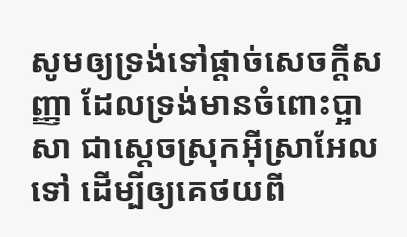សូមឲ្យទ្រង់ទៅផ្តាច់សេចក្តីសញ្ញា ដែលទ្រង់មានចំពោះប្អាសា ជាស្តេចស្រុកអ៊ីស្រាអែលទៅ ដើម្បីឲ្យគេថយពី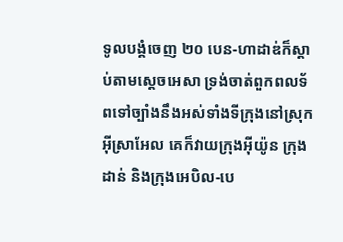ទូលបង្គំចេញ ២០ បេន-ហាដាឌ់ក៏ស្តាប់តាមស្តេចអេសា ទ្រង់ចាត់ពួកពលទ័ពទៅច្បាំងនឹងអស់ទាំងទីក្រុងនៅស្រុកអ៊ីស្រាអែល គេក៏វាយក្រុងអ៊ីយ៉ូន ក្រុងដាន់ និងក្រុងអេបិល-បេ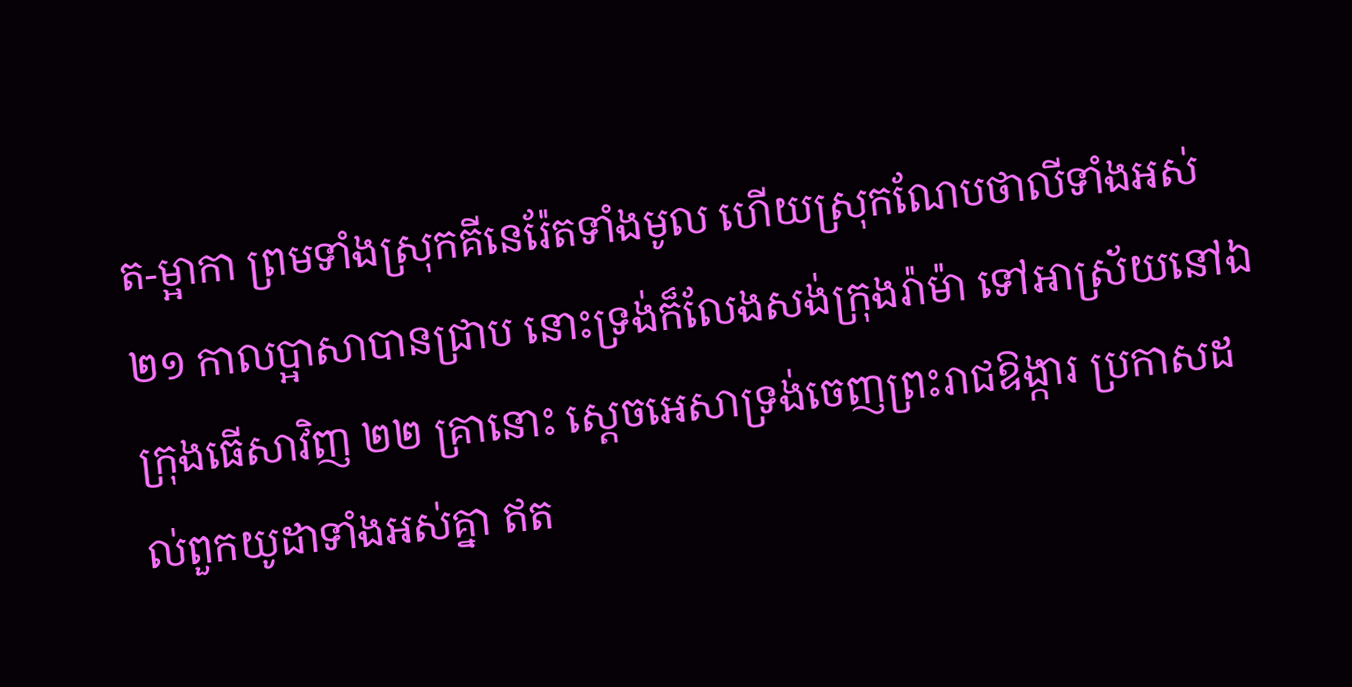ត-ម្អាកា ព្រមទាំងស្រុកគីនេរ៉ែតទាំងមូល ហើយស្រុកណែបថាលីទាំងអស់ ២១ កាលប្អាសាបានជ្រាប នោះទ្រង់ក៏លែងសង់ក្រុងរ៉ាម៉ា ទៅអាស្រ័យនៅឯក្រុងធើសាវិញ ២២ គ្រានោះ ស្តេចអេសាទ្រង់ចេញព្រះរាជឱង្ការ ប្រកាសដល់ពួកយូដាទាំងអស់គ្នា ឥត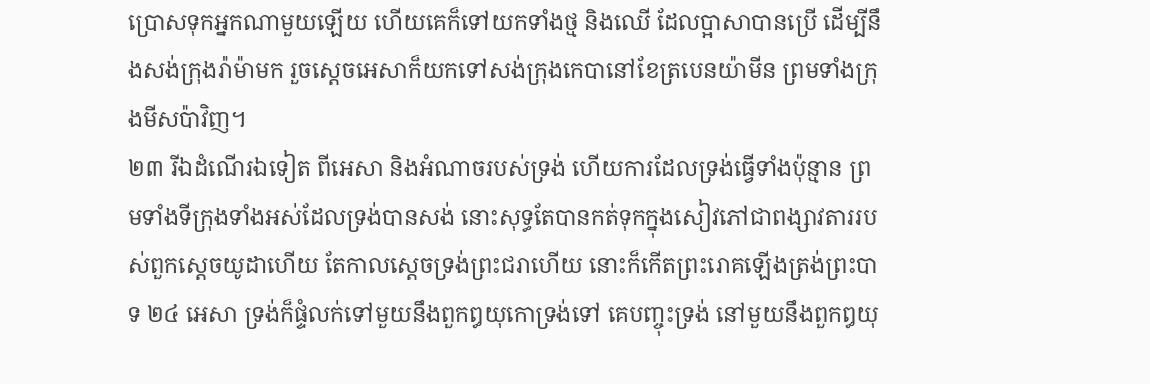ប្រោសទុកអ្នកណាមួយឡើយ ហើយគេក៏ទៅយកទាំងថ្ម និងឈើ ដែលប្អាសាបានប្រើ ដើម្បីនឹងសង់ក្រុងរ៉ាម៉ាមក រួចស្តេចអេសាក៏យកទៅសង់ក្រុងកេបានៅខែត្របេនយ៉ាមីន ព្រមទាំងក្រុងមីសប៉ាវិញ។
២៣ រីឯដំណើរឯទៀត ពីអេសា និងអំណាចរបស់ទ្រង់ ហើយការដែលទ្រង់ធ្វើទាំងប៉ុន្មាន ព្រមទាំងទីក្រុងទាំងអស់ដែលទ្រង់បានសង់ នោះសុទ្ធតែបានកត់ទុកក្នុងសៀវភៅជាពង្សាវតាររបស់ពួកស្តេចយូដាហើយ តែកាលស្តេចទ្រង់ព្រះជរាហើយ នោះក៏កើតព្រះរោគឡើងត្រង់ព្រះបាទ ២៤ អេសា ទ្រង់ក៏ផ្ទំលក់ទៅមួយនឹងពួកឰយុកោទ្រង់ទៅ គេបញ្ចុះទ្រង់ នៅមួយនឹងពួកឰយុ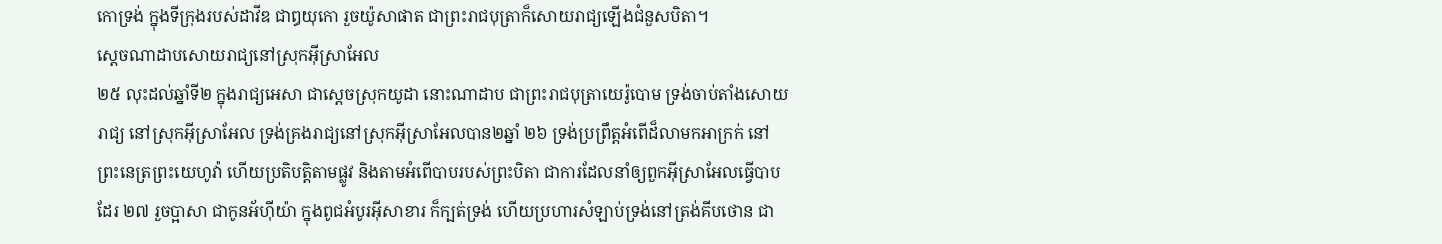កោទ្រង់ ក្នុងទីក្រុងរបស់ដាវីឌ ជាឰយុកោ រួចយ៉ូសាផាត ជាព្រះរាជបុត្រាក៏សោយរាជ្យឡើងជំនួសបិតា។
ស្តេចណាដាបសោយរាជ្យនៅស្រុកអ៊ីស្រាអែល
២៥ លុះដល់ឆ្នាំទី២ ក្នុងរាជ្យអេសា ជាស្តេចស្រុកយូដា នោះណាដាប ជាព្រះរាជបុត្រាយេរ៉ូបោម ទ្រង់ចាប់តាំងសោយរាជ្យ នៅស្រុកអ៊ីស្រាអែល ទ្រង់គ្រងរាជ្យនៅស្រុកអ៊ីស្រាអែលបាន២ឆ្នាំ ២៦ ទ្រង់ប្រព្រឹត្តអំពើដ៏លាមកអាក្រក់ នៅព្រះនេត្រព្រះយេហូវ៉ា ហើយប្រតិបត្តិតាមផ្លូវ និងតាមអំពើបាបរបស់ព្រះបិតា ជាការដែលនាំឲ្យពួកអ៊ីស្រាអែលធ្វើបាបដែរ ២៧ រួចប្អាសា ជាកូនអ័ហ៊ីយ៉ា ក្នុងពូជអំបូរអ៊ីសាខារ ក៏ក្បត់ទ្រង់ ហើយប្រហារសំឡាប់ទ្រង់នៅត្រង់គីបថោន ជា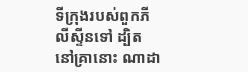ទីក្រុងរបស់ពួកភីលីស្ទីនទៅ ដ្បិតនៅគ្រានោះ ណាដា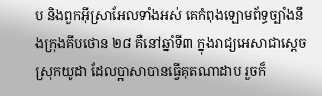ប និងពួកអ៊ីស្រាអែលទាំងអស់ គេកំពុងឡោមព័ទ្ធច្បាំងនឹងក្រុងគីបថោន ២៨ គឺនៅឆ្នាំទី៣ ក្នុងរាជ្យអេសាជាស្តេចស្រុកយូដា ដែលប្អាសាបានធ្វើគុតណាដាប រួចក៏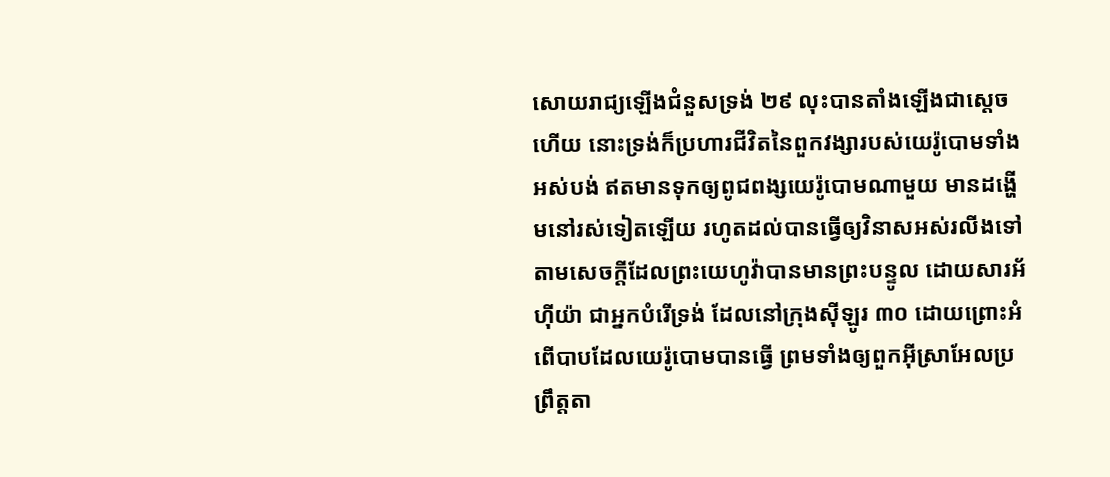សោយរាជ្យឡើងជំនួសទ្រង់ ២៩ លុះបានតាំងឡើងជាស្តេចហើយ នោះទ្រង់ក៏ប្រហារជីវិតនៃពួកវង្សារបស់យេរ៉ូបោមទាំងអស់បង់ ឥតមានទុកឲ្យពូជពង្សយេរ៉ូបោមណាមួយ មានដង្ហើមនៅរស់ទៀតឡើយ រហូតដល់បានធ្វើឲ្យវិនាសអស់រលីងទៅ តាមសេចក្តីដែលព្រះយេហូវ៉ាបានមានព្រះបន្ទូល ដោយសារអ័ហ៊ីយ៉ា ជាអ្នកបំរើទ្រង់ ដែលនៅក្រុងស៊ីឡូរ ៣០ ដោយព្រោះអំពើបាបដែលយេរ៉ូបោមបានធ្វើ ព្រមទាំងឲ្យពួកអ៊ីស្រាអែលប្រព្រឹត្តតា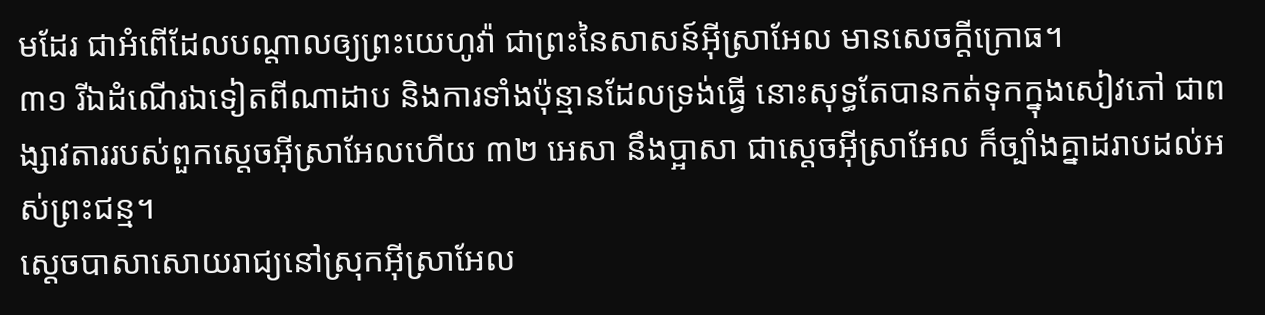មដែរ ជាអំពើដែលបណ្តាលឲ្យព្រះយេហូវ៉ា ជាព្រះនៃសាសន៍អ៊ីស្រាអែល មានសេចក្តីក្រោធ។
៣១ រីឯដំណើរឯទៀតពីណាដាប និងការទាំងប៉ុន្មានដែលទ្រង់ធ្វើ នោះសុទ្ធតែបានកត់ទុកក្នុងសៀវភៅ ជាពង្សាវតាររបស់ពួកស្តេចអ៊ីស្រាអែលហើយ ៣២ អេសា នឹងប្អាសា ជាស្តេចអ៊ីស្រាអែល ក៏ច្បាំងគ្នាដរាបដល់អស់ព្រះជន្ម។
ស្តេចបាសាសោយរាជ្យនៅស្រុកអ៊ីស្រាអែល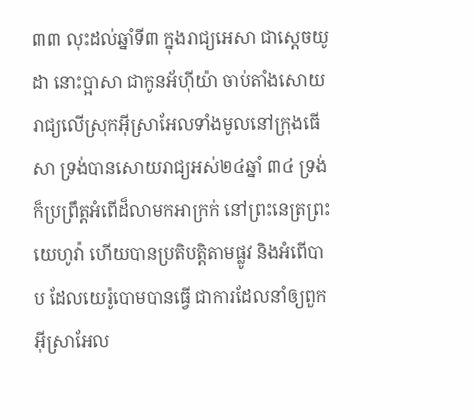៣៣ លុះដល់ឆ្នាំទី៣ ក្នុងរាជ្យអេសា ជាស្តេចយូដា នោះប្អាសា ជាកូនអ័ហ៊ីយ៉ា ចាប់តាំងសោយរាជ្យលើស្រុកអ៊ីស្រាអែលទាំងមូលនៅក្រុងធើសា ទ្រង់បានសោយរាជ្យអស់២៤ឆ្នាំ ៣៤ ទ្រង់ក៏ប្រព្រឹត្តអំពើដ៏លាមកអាក្រក់ នៅព្រះនេត្រព្រះយេហូវ៉ា ហើយបានប្រតិបត្តិតាមផ្លូវ និងអំពើបាប ដែលយេរ៉ូបោមបានធ្វើ ជាការដែលនាំឲ្យពួកអ៊ីស្រាអែល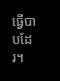ធ្វើបាបដែរ។